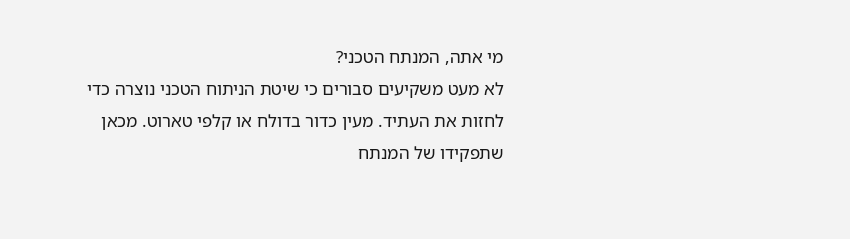מי אתה, המנתח הטכני?
לא מעט משקיעים סבורים כי שיטת הניתוח הטכני נוצרה כדי לחזות את העתיד. מעין כדור בדולח או קלפי טארוט. מכאן שתפקידו של המנתח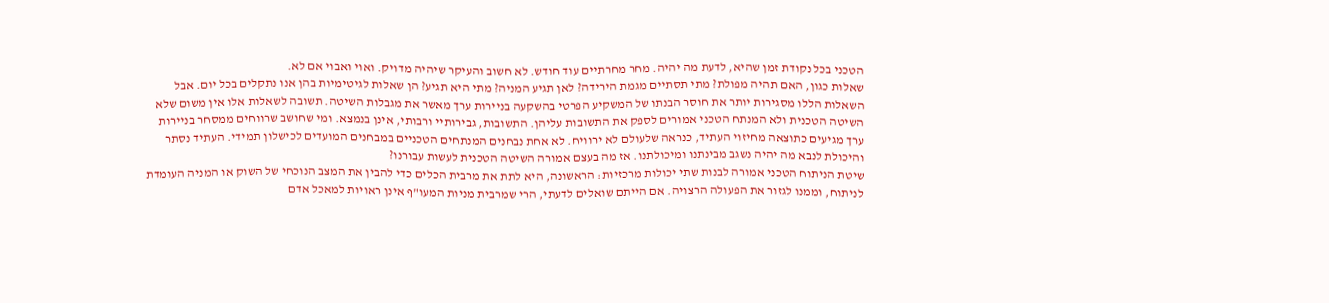הטכני בכל נקודת זמן שהיא, לדעת מה יהיה. מחר מחרתיים עוד חודש. לא חשוב והעיקר שיהיה מדויק. ואוי ואבוי אם לא.
שאלות כגון, האם תהיה מפולת? מתי תסתיים מגמת הירידה? לאן תגיע המניה? מתי היא תגיע? הן שאלות לגיטימיות בהן אנו נתקלים בכל יום. אבל השאלות הללו מסגירות יותר את חוסר הבנתו של המשקיע הפרטי בהשקעה בניירות ערך מאשר את מגבלות השיטה. תשובה לשאלות אלו אין משום שלא השיטה הטכנית ולא המנתח הטכני אמורים לספק את התשובות עליהן. התשובות, גבירותיי ורבותי, אינן בנמצא. ומי שחושב שרווחים ממסחר בניירות ערך מגיעים כתוצאה מחיזוי העתיד, כנראה שלעולם לא ירוויח. לא אחת נבחנים המנתחים הטכניים במבחנים המועדים לכישלון תמידי. העתיד נסתר והיכולת לנבא מה יהיה נשגב מבינתנו ומיכולתנו. אז מה בעצם אמורה השיטה הטכנית לעשות עבורנו?
שיטת הניתוח הטכני אמורה לבנות שתי יכולות מרכזיות: הראשונה, היא לתת את מרבית הכלים כדי להבין את המצב הנוכחי של השוק או המניה העומדת לניתוח, וממנו לגזור את הפעולה הרצויה. אם הייתם שואלים לדעתי, הרי שמרבית מניות המעו"ף אינן ראויות למאכל אדם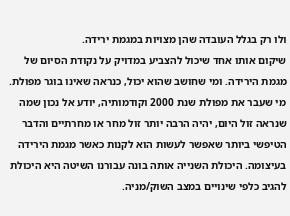ולו רק בגלל העובדה שהן מצויות במגמת ירידה.
שיקום אותו אחד שיכול להצביע במדויק על נקודת הסיום של מגמת הירידה. ומי שחושב שהוא יכול, כנראה שאינו בוגר מפולת. מי שעבר את מפולת שנת 2000 וקודמותיה, יודע אל נכון שמה שנראה זול היום, יהיה הרבה יותר זול מחר או מחרתיים והדבר הטיפשי ביותר שאפשר לעשות הוא לקנות כאשר מגמת הירידה בעיצומה. היכולת השנייה אותה בונה עבורנו השיטה היא היכולת להגיב כלפי שינויים במצב השוק/מניה.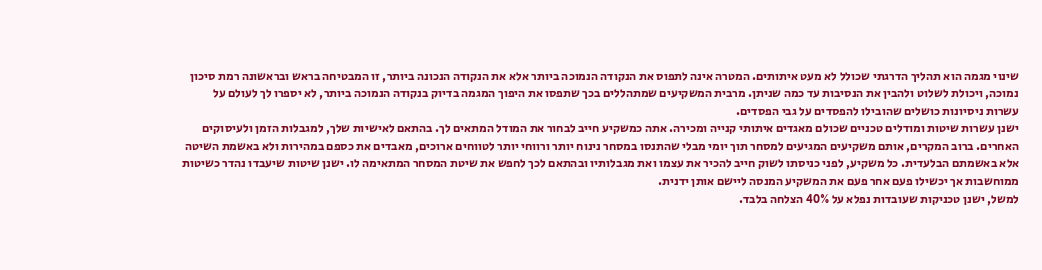שינוי מגמה הוא תהליך הדרגתי שכולל לא מעט איתותים. המטרה אינה לתפוס את הנקודה הנמוכה ביותר אלא את הנקודה הנכונה ביותר, זו המבטיחה בראש ובראשונה רמת סיכון נמוכה, ויכולת לשלוט ולהבין את הנסיבות עד כמה שניתן. מרבית המשקיעים שמתהללים בכך שתפסו את היפוך המגמה בדיוק בנקודה הנמוכה ביותר, לא יספרו לך לעולם על עשרות ניסיונות כושלים שהובילו להפסדים על גבי הפסדים.
ישנן עשרות שיטות ומודלים טכניים שכולם מאגדים איתותי קנייה ומכירה. אתה כמשקיע חייב לבחור את המודל המתאים לך. בהתאם לאישיות שלך, למגבלות הזמן ולעיסוקים האחרים. ברוב המקרים, אותם משקיעים המגיעים למסחר תוך יומי מבלי שהתנסו במסחר נינוח יותר ורווחי יותר לטווחים ארוכים, מאבדים את כספם במהירות ולא באשמת השיטה אלא באשמתם הבלעדית. כל משקיע, לפני כניסתו לשוק חייב להכיר את עצמו ואת מגבלותיו ובהתאם לכך לחפש את שיטת המסחר המתאימה לו. ישנן שיטות שיעבדו נהדר כשיטות ממוחשבות אך יכשילו פעם אחר פעם את המשקיע המנסה ליישם אותן ידנית.
למשל, ישנן טכניקות שעובדות נפלא על 40% הצלחה בלבד.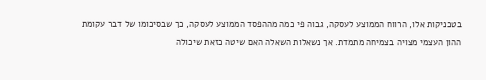בטכניקות אלו, הרווח הממוצע לעסקה, גבוה פי כמה מההפסד הממוצע לעסקה, כך שבסיכומו של דבר עקומת ההון העצמי מצויה בצמיחה מתמדת. אך נשאלות השאלה האם שיטה כזאת שיכולה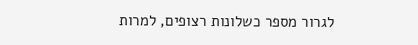לגרור מספר כשלונות רצופים, למרות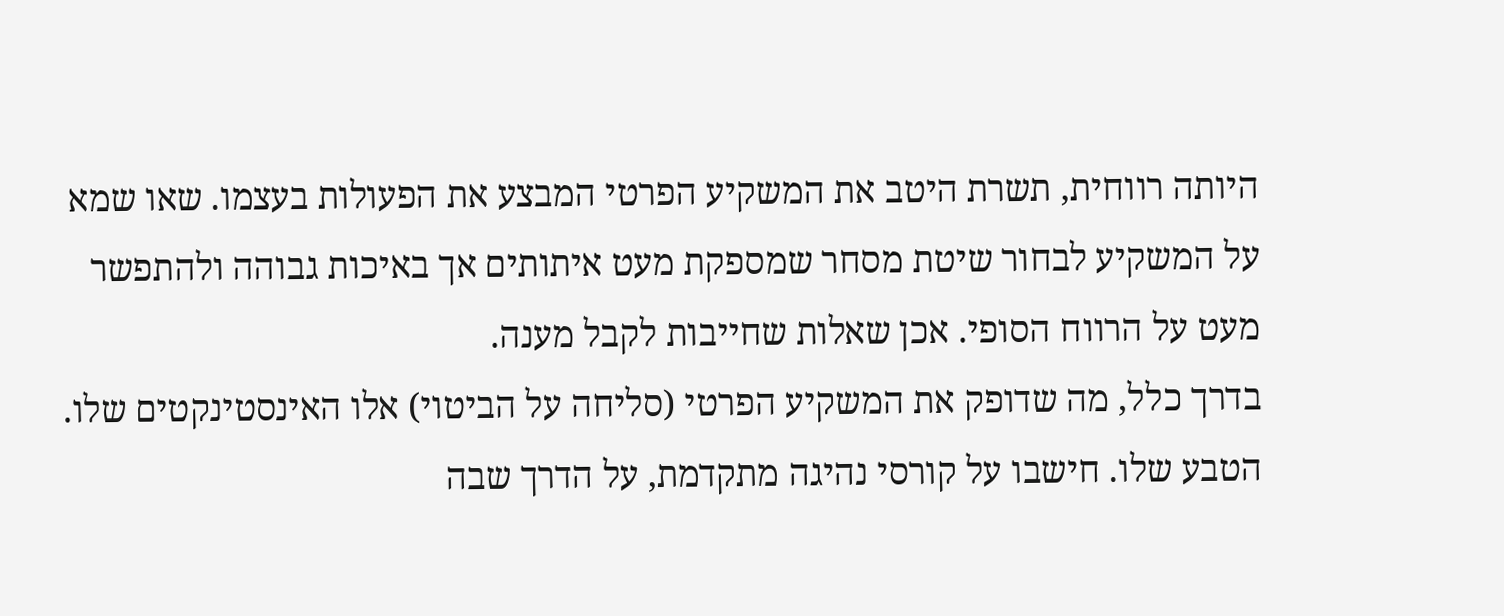היותה רווחית, תשרת היטב את המשקיע הפרטי המבצע את הפעולות בעצמו. שאו שמא על המשקיע לבחור שיטת מסחר שמספקת מעט איתותים אך באיכות גבוהה ולהתפשר מעט על הרווח הסופי. אכן שאלות שחייבות לקבל מענה.
בדרך כלל, מה שדופק את המשקיע הפרטי (סליחה על הביטוי) אלו האינסטינקטים שלו. הטבע שלו. חישבו על קורסי נהיגה מתקדמת, על הדרך שבה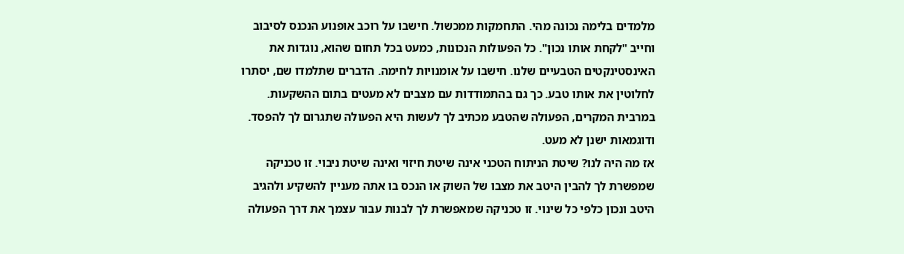מלמדים בלימה נכונה מהי. התחמקות ממכשול. חישבו על רוכב אופנוע הנכנס לסיבוב וחייב "לקחת אותו נכון". כל הפעולות הנכונות, כמעט בכל תחום שהוא, נוגדות את האינסטינקטים הטבעיים שלנו. חישבו על אומנויות לחימה. הדברים שתלמדו שם, יסתרו לחלוטין את אותו טבע. כך גם בהתמודדות עם מצבים לא מעטים בתום ההשקעות. במרבית המקרים, הפעולה שהטבע מכתיב לך לעשות היא הפעולה שתגרום לך להפסד. ודוגמאות ישנן לא מעט.
אז מה היה לנו? שיטת הניתוח הטכני אינה שיטת חיזוי ואינה שיטת ניבוי. זו טכניקה שמפשרת לך להבין היטב את מצבו של השוק או הנכס בו אתה מעניין להשקיע ולהגיב היטב ונכון כלפי כל שינוי. זו טכניקה שמאפשרת לך לבנות עבור עצמך את דרך הפעולה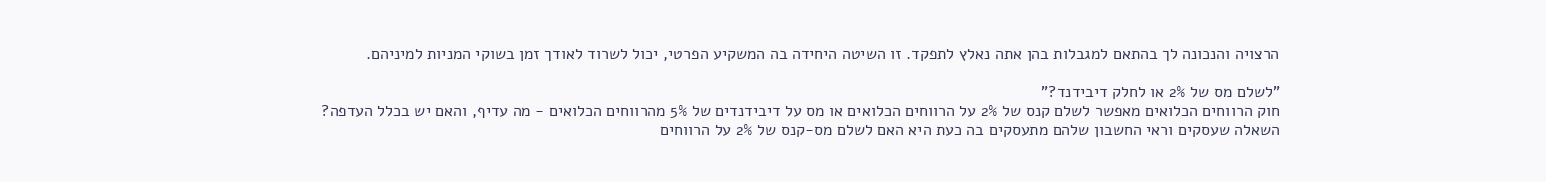הרצויה והנכונה לך בהתאם למגבלות בהן אתה נאלץ לתפקד. זו השיטה היחידה בה המשקיע הפרטי, יכול לשרוד לאודך זמן בשוקי המניות למיניהם.

"לשלם מס של 2% או לחלק דיבידנד?"
חוק הרווחים הכלואים מאפשר לשלם קנס של 2% על הרווחים הכלואים או מס על דיבידנדים של 5% מהרווחים הכלואים - מה עדיף, והאם יש בכלל העדפה?
השאלה שעסקים וראי החשבון שלהם מתעסקים בה כעת היא האם לשלם מס-קנס של 2% על הרווחים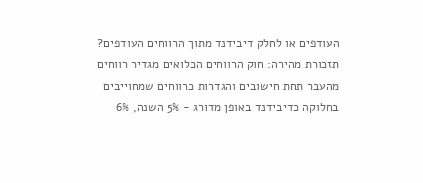העודפים או לחלק דיבידנד מתוך הרווחים העודפים? תזכורת מהירה: חוק הרווחים הכלואים מגדיר רווחים מהעבר תחת חישובים והגדרות כרווחים שמחוייבים בחלוקה כדיבידנד באופן מדורג - 5% השנה, 6%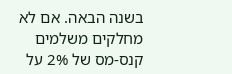בשנה הבאה. אם לא מחלקים משלמים קנס-מס של 2% על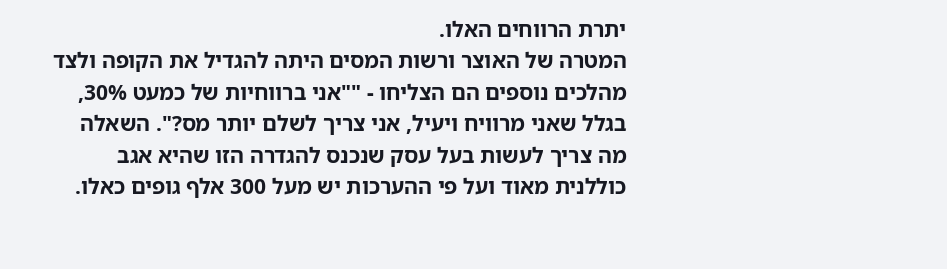יתרת הרווחים האלו.
המטרה של האוצר ורשות המסים היתה להגדיל את הקופה ולצד מהלכים נוספים הם הצליחו - ""אני ברווחיות של כמעט 30%, בגלל שאני מרוויח ויעיל, אני צריך לשלם יותר מס?". השאלה מה צריך לעשות בעל עסק שנכנס להגדרה הזו שהיא אגב כוללנית מאוד ועל פי ההערכות יש מעל 300 אלף גופים כאלו.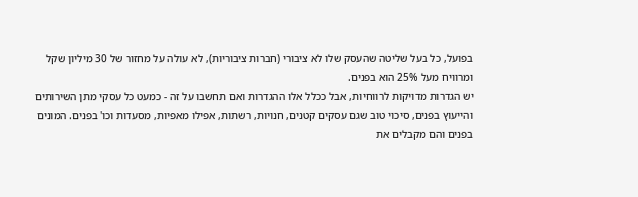בפועל, כל בעל שליטה שהעסק שלו לא ציבורי (חברות ציבוריות), לא עולה על מחזור של 30 מיליון שקל ומרוויח מעל 25% הוא בפנים.
יש הגדרות מדויקות לרווחיות, אבל ככלל אלו ההגדרות ואם תחשבו על זה - כמעט כל עסקי מתן השירותים והייעוץ בפנים, סיכוי טוב שגם עסקים קטנים, חנויות, רשתות, אפילו מאפיות, מסעדות וכו' בפנים. המונים בפנים והם מקבלים את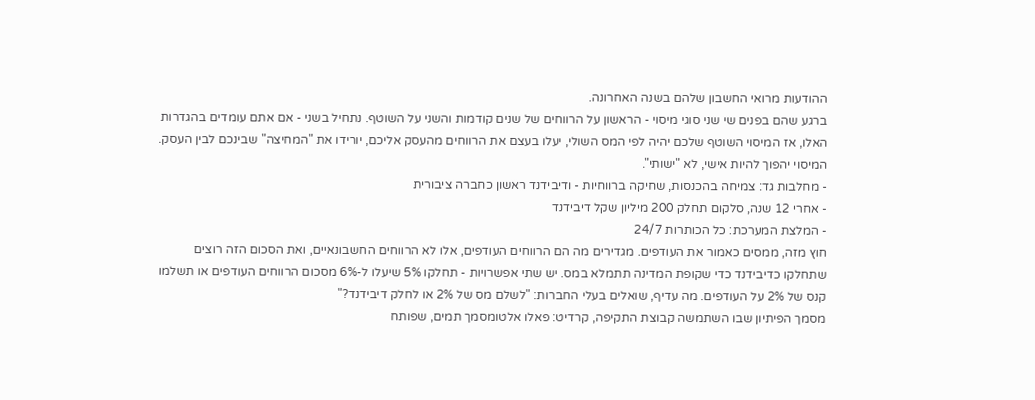ההודעות מרואי החשבון שלהם בשנה האחרונה.
ברגע שהם בפנים שי שני סוגי מיסוי - הראשון על הרווחים של שנים קודמות והשני על השוטף. נתחיל בשני - אם אתם עומדים בהגדרות האלו, אז המיסוי השוטף שלכם יהיה לפי המס השולי, יעלו בעצם את הרווחים מהעסק אליכם, יורידו את "המחיצה" שבינכם לבין העסק. המיסוי יהפוך להיות אישי, לא "ישותי".
- מחלבות גד: צמיחה בהכנסות, שחיקה ברווחיות - ודיבידנד ראשון כחברה ציבורית
- אחרי 12 שנה, סלקום תחלק 200 מיליון שקל דיבידנד
- המלצת המערכת: כל הכותרות 24/7
חוץ מזה, ממסים כאמור את העודפים. מגדירים מה הם הרווחים העודפים, אלו לא הרווחים החשבונאיים, ואת הסכום הזה רוצים שתחלקו כדיבידנד כדי שקופת המדינה תתמלא במס. יש שתי אפשרויות - תחלקו 5% שיעלו ל-6% מסכום הרווחים העודפים או תשלמו קנס של 2% על העודפים. מה עדיף, שואלים בעלי החברות: "לשלם מס של 2% או לחלק דיבידנד?"
מסמך הפיתיון שבו השתמשה קבוצת התקיפה, קרדיט: פאלו אלטומסמך תמים, שפותח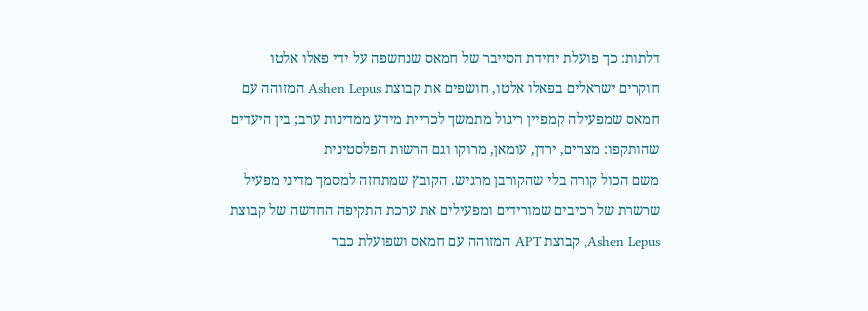דלתות: כך פועלת יחידת הסייבר של חמאס שנחשפה על ידי פאלו אלטו
חוקרים ישראלים בפאלו אלטו, חושפים את קבוצת Ashen Lepus המזוהה עם חמאס שמפעילה קמפיין ריגול מתמשך לכריית מידע ממדינות ערב; בין היעדים שהותקפו: מצרים, ירדן, עומאן, מרוקו וגם הרשות הפלסטינית
משם הכול קורה בלי שהקורבן מרגיש. הקובץ שמתחזה למסמך מדיני מפעיל שרשרת של רכיבים שמורידים ומפעילים את ערכת התקיפה החדשה של קבוצת Ashen Lepus, קבוצת APT המזוהה עם חמאס ושפועלת כבר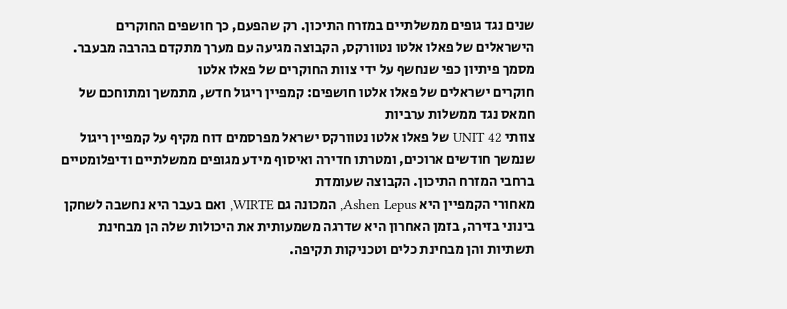שנים נגד גופים ממשלתיים במזרח התיכון. רק שהפעם, כך חושפים החוקרים
הישראלים של פאלו אלטו נטוורקס, הקבוצה מגיעה עם מערך מתקדם בהרבה מבעבר.
מסמך פיתיון כפי שנחשף על ידי צוות החוקרים של פאלו אלטו
חוקרים ישראלים של פאלו אלטו חושפים: קמפיין ריגול חדש, מתמשך ומתוחכם של חמאס נגד ממשלות ערביות
צוותי UNIT 42 של פאלו אלטו נטוורקס ישראל מפרסמים דוח מקיף על קמפיין ריגול שנמשך חודשים ארוכים, ומטרתו חדירה ואיסוף מידע מגופים ממשלתיים ודיפלומטיים ברחבי המזרח התיכון. הקבוצה שעומדת
מאחורי הקמפיין היא Ashen Lepus, המכונה גם WIRTE, ואם בעבר היא נחשבה לשחקן בינוני בזירה, בזמן האחרון היא שדרגה משמעותית את היכולות שלה הן מבחינת תשתיות והן מבחינת כלים וטכניקות תקיפה.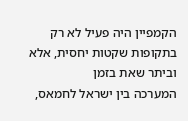הקמפיין היה פעיל לא רק בתקופות שקטות יחסית, אלא וביתר שאת בזמן
המערכה בין ישראל לחמאס,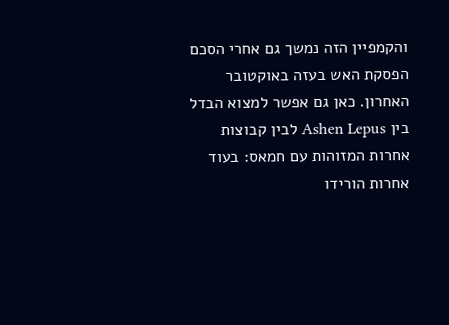והקמפיין הזה נמשך גם אחרי הסכם הפסקת האש בעזה באוקטובר האחרון. כאן גם אפשר למצוא הבדל בין Ashen Lepus לבין קבוצות אחרות המזוהות עם חמאס: בעוד אחרות הורידו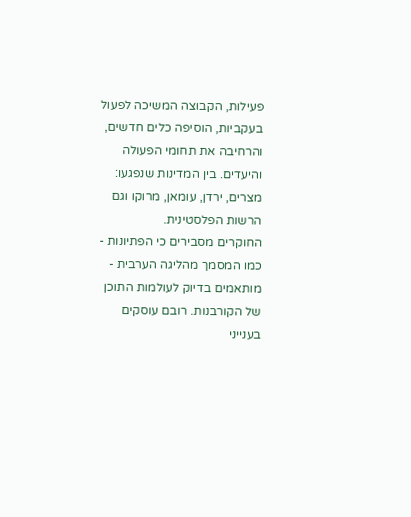פעילות, הקבוצה המשיכה לפעול בעקביות, הוסיפה כלים חדשים, והרחיבה את תחומי הפעולה
והיעדים. בין המדינות שנפגעו: מצרים, ירדן, עומאן, מרוקו וגם הרשות הפלסטינית.
החוקרים מסבירים כי הפתיונות - כמו המסמך מהליגה הערבית - מותאמים בדיוק לעולמות התוכן של הקורבנות. רובם עוסקים בענייני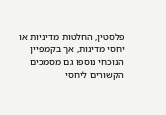פלסטין, החלטות מדיניות או יחסי מדינות, אך בקמפיין
הנוכחי נוספו גם מסמכים הקשורים ליחסי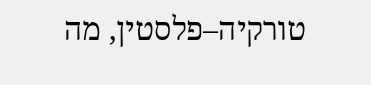טורקיה–פלסטין, מה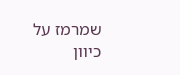שמרמז על כיוון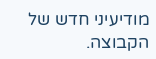מודיעיני חדש של הקבוצה.